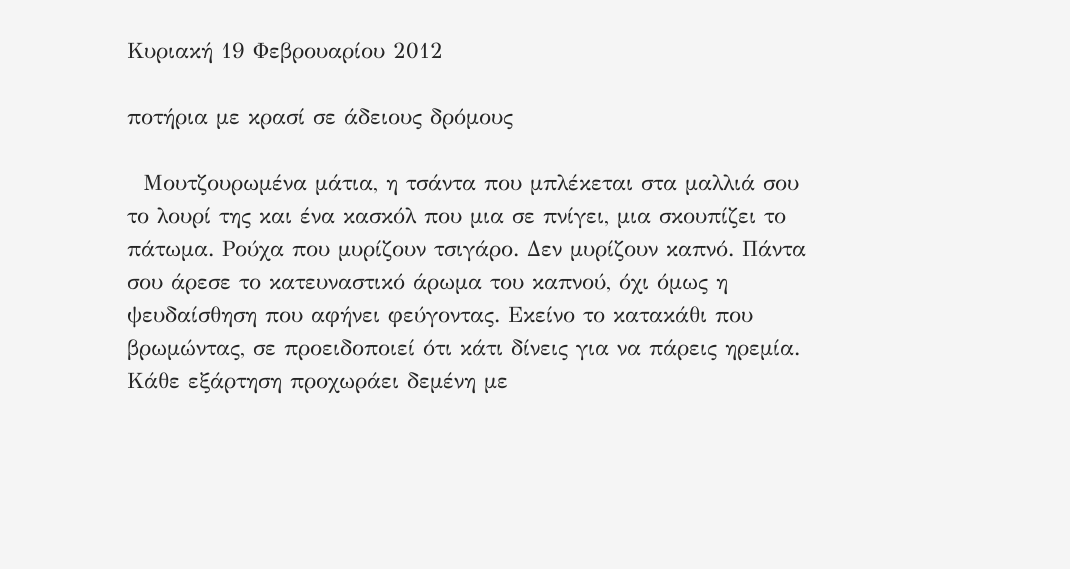Κυριακή 19 Φεβρουαρίου 2012

ποτήρια με κρασί σε άδειους δρόμους

  Μουτζουρωμένα μάτια, η τσάντα που μπλέκεται στα μαλλιά σου το λουρί της και ένα κασκόλ που μια σε πνίγει, μια σκουπίζει το πάτωμα. Ρούχα που μυρίζουν τσιγάρο. Δεν μυρίζουν καπνό. Πάντα σου άρεσε το κατευναστικό άρωμα του καπνού, όχι όμως η ψευδαίσθηση που αφήνει φεύγοντας. Εκείνο το κατακάθι που βρωμώντας, σε προειδοποιεί ότι κάτι δίνεις για να πάρεις ηρεμία. Κάθε εξάρτηση προχωράει δεμένη με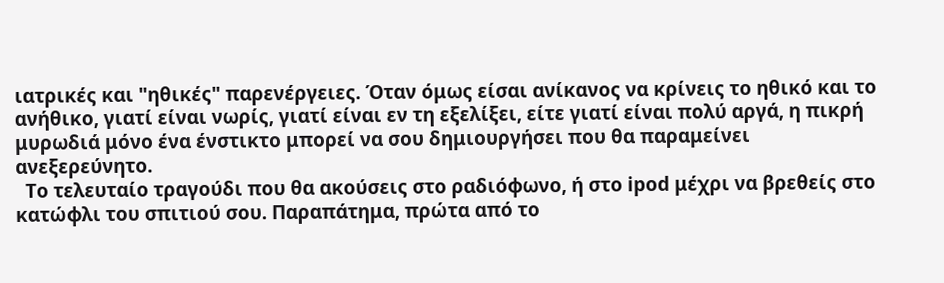ιατρικές και "ηθικές" παρενέργειες. Όταν όμως είσαι ανίκανος να κρίνεις το ηθικό και το ανήθικο, γιατί είναι νωρίς, γιατί είναι εν τη εξελίξει, είτε γιατί είναι πολύ αργά, η πικρή μυρωδιά μόνο ένα ένστικτο μπορεί να σου δημιουργήσει που θα παραμείνει ανεξερεύνητο.
  Το τελευταίο τραγούδι που θα ακούσεις στο ραδιόφωνο, ή στο ipod μέχρι να βρεθείς στο κατώφλι του σπιτιού σου. Παραπάτημα, πρώτα από το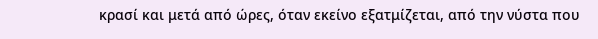κρασί και μετά από ώρες, όταν εκείνο εξατμίζεται, από την νύστα που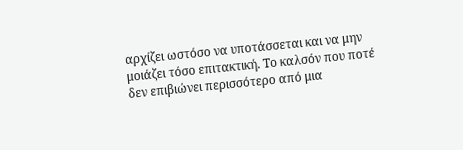αρχίζει ωστόσο να υποτάσσεται και να μην μοιάζει τόσο επιτακτική. Το καλσόν που ποτέ δεν επιβιώνει περισσότερο από μια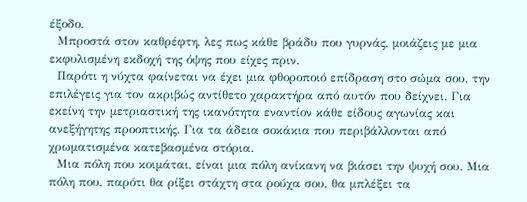έξοδο.
  Μπροστά στον καθρέφτη, λες πως κάθε βράδυ που γυρνάς, μοιάζεις με μια εκφυλισμένη εκδοχή της όψης που είχες πριν.
  Παρότι η νύχτα φαίνεται να έχει μια φθοροποιό επίδραση στο σώμα σου, την επιλέγεις για τον ακριβώς αντίθετο χαρακτήρα από αυτόν που δείχνει. Για εκείνη την μετριαστική της ικανότητα εναντίον κάθε είδους αγωνίας και ανεξήγητης προοπτικής. Για τα άδεια σοκάκια που περιβάλλονται από χρωματισμένα κατεβασμένα στόρια.
  Μια πόλη που κοιμάται, είναι μια πόλη ανίκανη να βιάσει την ψυχή σου. Μια πόλη που, παρότι θα ρίξει στάχτη στα ρούχα σου, θα μπλέξει τα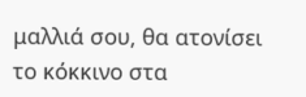μαλλιά σου, θα ατονίσει το κόκκινο στα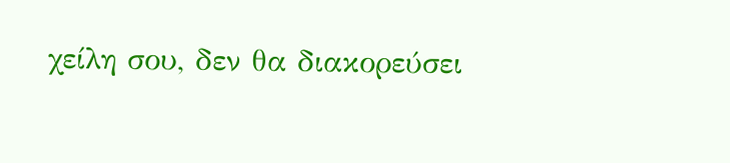χείλη σου, δεν θα διακορεύσει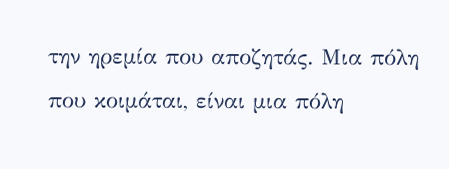την ηρεμία που αποζητάς. Μια πόλη που κοιμάται, είναι μια πόλη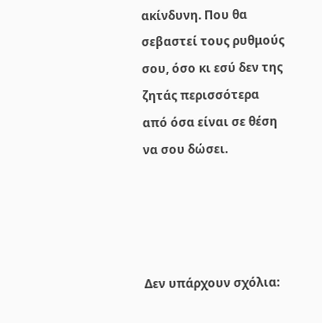ακίνδυνη. Που θα σεβαστεί τους ρυθμούς σου, όσο κι εσύ δεν της ζητάς περισσότερα από όσα είναι σε θέση να σου δώσει.




Δεν υπάρχουν σχόλια: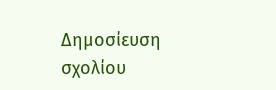Δημοσίευση σχολίου